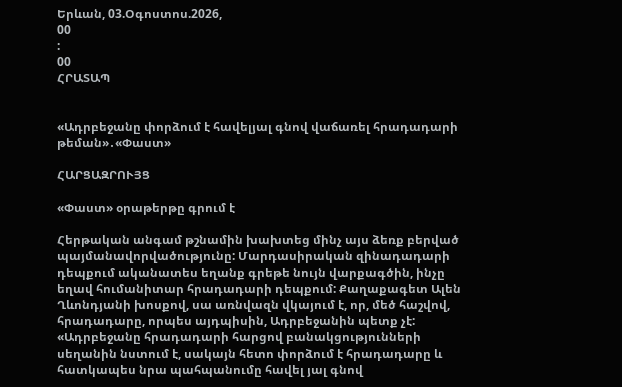Երևան, 03.Օգոստոս.2026,
00
:
00
ՀՐԱՏԱՊ


«Ադրբեջանը փորձում է հավելյալ գնով վաճառել հրադադարի թեման»․«Փաստ»

ՀԱՐՑԱԶՐՈՒՅՑ

«Փաստ» օրաթերթը գրում է

Հերթական անգամ թշնամին խախտեց մինչ այս ձեռք բերված պայմանավորվածությունը: Մարդասիրական զինադադարի դեպքում ականատես եղանք գրեթե նույն վարքագծին, ինչը եղավ հումանիտար հրադադարի դեպքում: Քաղաքագետ Ալեն Ղևոնդյանի խոսքով, սա առնվազն վկայում է, որ, մեծ հաշվով, հրադադարը, որպես այդպիսին, Ադրբեջանին պետք չէ: «Ադրբեջանը հրադադարի հարցով բանակցությունների սեղանին նստում է, սակայն հետո փորձում է հրադադարը և հատկապես նրա պահպանումը հավել յալ գնով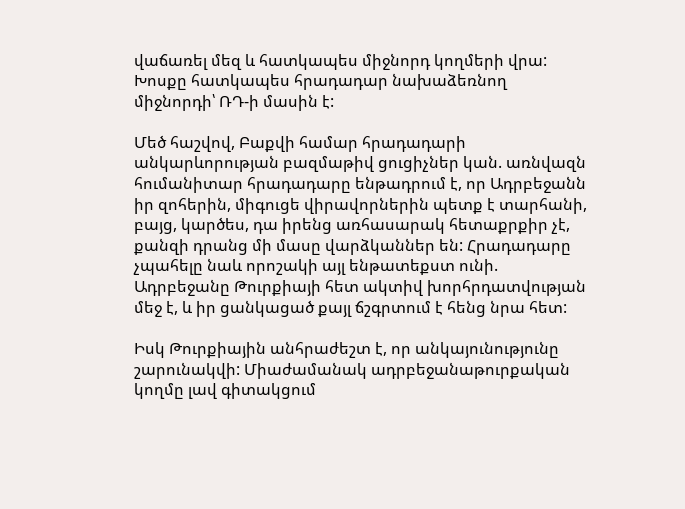վաճառել մեզ և հատկապես միջնորդ կողմերի վրա: Խոսքը հատկապես հրադադար նախաձեռնող միջնորդի՝ ՌԴ-ի մասին է:

Մեծ հաշվով, Բաքվի համար հրադադարի անկարևորության բազմաթիվ ցուցիչներ կան. առնվազն հումանիտար հրադադարը ենթադրում է, որ Ադրբեջանն իր զոհերին, միգուցե վիրավորներին պետք է տարհանի, բայց, կարծես, դա իրենց առհասարակ հետաքրքիր չէ, քանզի դրանց մի մասը վարձկաններ են: Հրադադարը չպահելը նաև որոշակի այլ ենթատեքստ ունի. Ադրբեջանը Թուրքիայի հետ ակտիվ խորհրդատվության մեջ է, և իր ցանկացած քայլ ճշգրտում է հենց նրա հետ:

Իսկ Թուրքիային անհրաժեշտ է, որ անկայունությունը շարունակվի: Միաժամանակ ադրբեջանաթուրքական կողմը լավ գիտակցում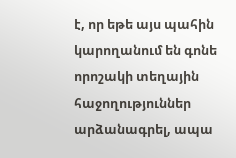է, որ եթե այս պահին կարողանում են գոնե որոշակի տեղային հաջողություններ արձանագրել, ապա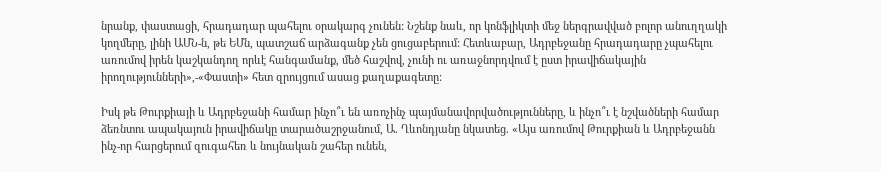նրանք, փաստացի, հրադադար պահելու օրակարգ չունեն: Նշենք նաև, որ կոնֆլիկտի մեջ ներգրավված բոլոր անուղղակի կողմերը, լինի ԱՄՆ-ն, թե ԵՄն, պատշաճ արձագանք չեն ցուցաբերում: Հետևաբար, Ադրբեջանը հրադադարը չպահելու առումով իրեն կաշկանդող որևէ հանգամանք, մեծ հաշվով, չունի ու առաջնորդվում է ըստ իրավիճակային իրողությունների»,-«Փաստի» հետ զրույցում ասաց քաղաքագետը:

Իսկ թե Թուրքիայի և Ադրբեջանի համար ինչո՞ւ են առոչինչ պայմանավորվածությունները, և ինչո՞ւ է նշվածների համար ձեռնտու ապակայուն իրավիճակը տարածաշրջանում, Ա. Ղևոնդյանը նկատեց. «Այս առումով Թուրքիան և Ադրբեջանն ինչ-որ հարցերում զուգահեռ և նույնական շահեր ունեն,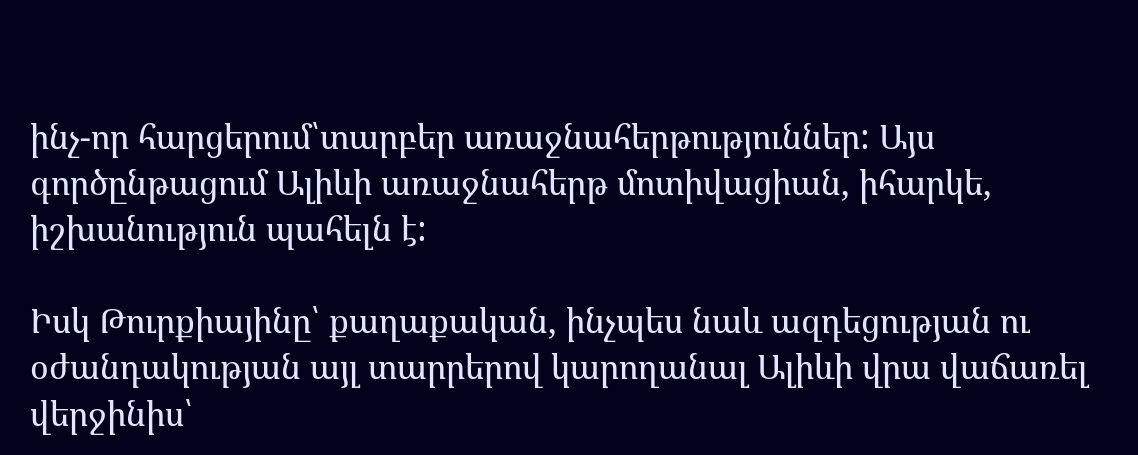ինչ-որ հարցերում՝տարբեր առաջնահերթություններ: Այս գործընթացում Ալիևի առաջնահերթ մոտիվացիան, իհարկե, իշխանություն պահելն է:

Իսկ Թուրքիայինը՝ քաղաքական, ինչպես նաև ազդեցության ու օժանդակության այլ տարրերով կարողանալ Ալիևի վրա վաճառել վերջինիս՝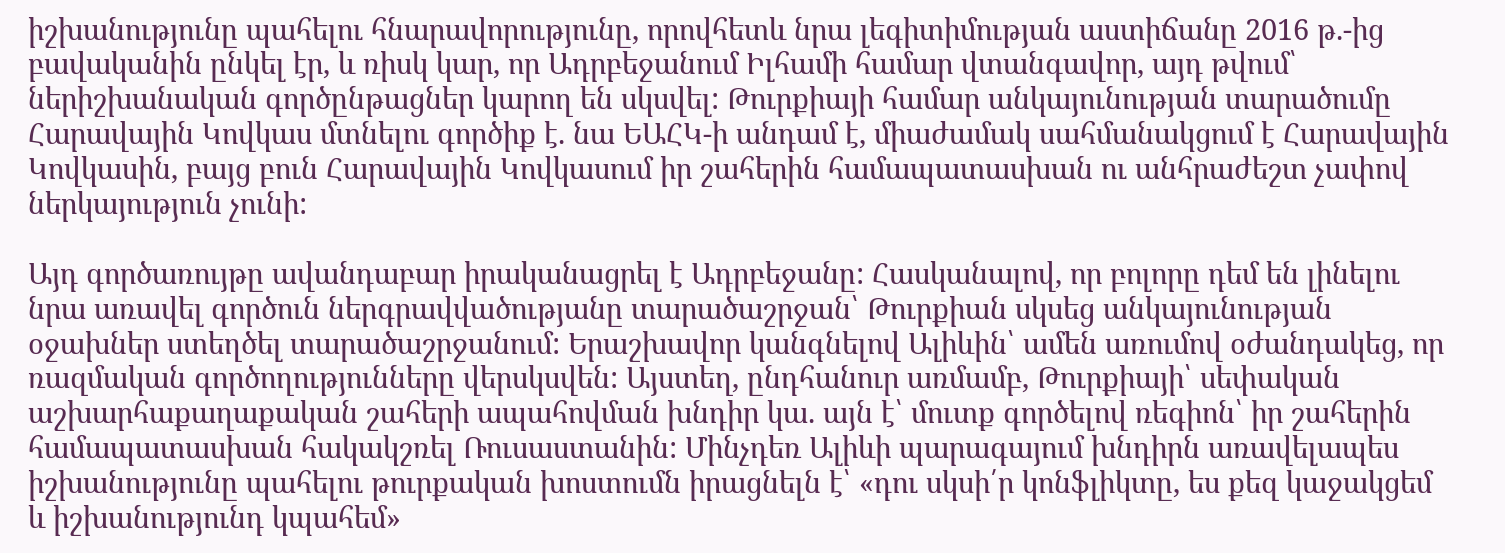իշխանությունը պահելու հնարավորությունը, որովհետև նրա լեգիտիմության աստիճանը 2016 թ.-ից բավականին ընկել էր, և ռիսկ կար, որ Ադրբեջանում Իլհամի համար վտանգավոր, այդ թվում՝ ներիշխանական գործընթացներ կարող են սկսվել: Թուրքիայի համար անկայունության տարածումը Հարավային Կովկաս մտնելու գործիք է. նա ԵԱՀԿ-ի անդամ է, միաժամակ սահմանակցում է Հարավային Կովկասին, բայց բուն Հարավային Կովկասում իր շահերին համապատասխան ու անհրաժեշտ չափով ներկայություն չունի:

Այդ գործառույթը ավանդաբար իրականացրել է Ադրբեջանը: Հասկանալով, որ բոլորը դեմ են լինելու նրա առավել գործուն ներգրավվածությանը տարածաշրջան՝ Թուրքիան սկսեց անկայունության օջախներ ստեղծել տարածաշրջանում: Երաշխավոր կանգնելով Ալիևին՝ ամեն առումով օժանդակեց, որ ռազմական գործողությունները վերսկսվեն: Այստեղ, ընդհանուր առմամբ, Թուրքիայի՝ սեփական աշխարհաքաղաքական շահերի ապահովման խնդիր կա. այն է՝ մուտք գործելով ռեգիոն՝ իր շահերին համապատասխան հակակշռել Ռուսաստանին: Մինչդեռ Ալիևի պարագայում խնդիրն առավելապես իշխանությունը պահելու թուրքական խոստումն իրացնելն է՝ «դու սկսի՛ր կոնֆլիկտը, ես քեզ կաջակցեմ և իշխանությունդ կպահեմ»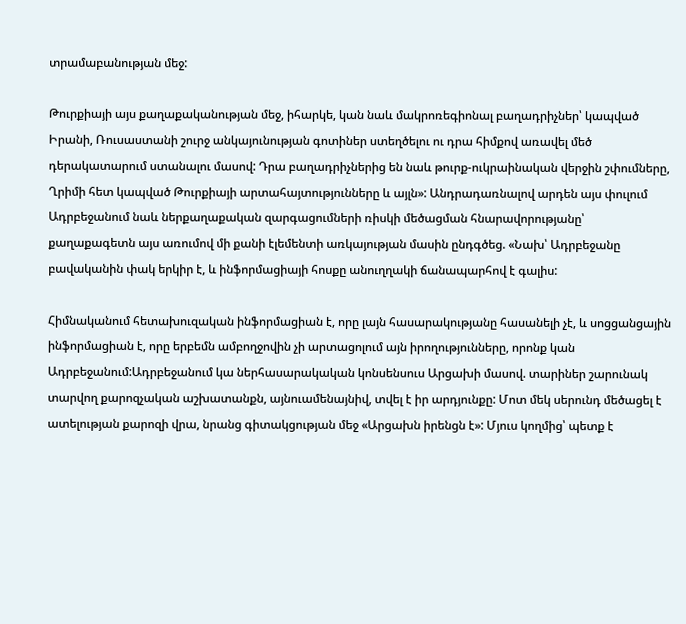տրամաբանության մեջ:

Թուրքիայի այս քաղաքականության մեջ, իհարկե, կան նաև մակրոռեգիոնալ բաղադրիչներ՝ կապված Իրանի, Ռուսաստանի շուրջ անկայունության գոտիներ ստեղծելու ու դրա հիմքով առավել մեծ դերակատարում ստանալու մասով: Դրա բաղադրիչներից են նաև թուրք-ուկրաինական վերջին շփումները, Ղրիմի հետ կապված Թուրքիայի արտահայտությունները և այլն»: Անդրադառնալով արդեն այս փուլում Ադրբեջանում նաև ներքաղաքական զարգացումների ռիսկի մեծացման հնարավորությանը՝ քաղաքագետն այս առումով մի քանի էլեմենտի առկայության մասին ընդգծեց. «Նախ՝ Ադրբեջանը բավականին փակ երկիր է, և ինֆորմացիայի հոսքը անուղղակի ճանապարհով է գալիս:

Հիմնականում հետախուզական ինֆորմացիան է, որը լայն հասարակությանը հասանելի չէ, և սոցցանցային ինֆորմացիան է, որը երբեմն ամբողջովին չի արտացոլում այն իրողությունները, որոնք կան Ադրբեջանում:Ադրբեջանում կա ներհասարակական կոնսենսուս Արցախի մասով. տարիներ շարունակ տարվող քարոզչական աշխատանքն, այնուամենայնիվ, տվել է իր արդյունքը: Մոտ մեկ սերունդ մեծացել է ատելության քարոզի վրա, նրանց գիտակցության մեջ «Արցախն իրենցն է»: Մյուս կողմից՝ պետք է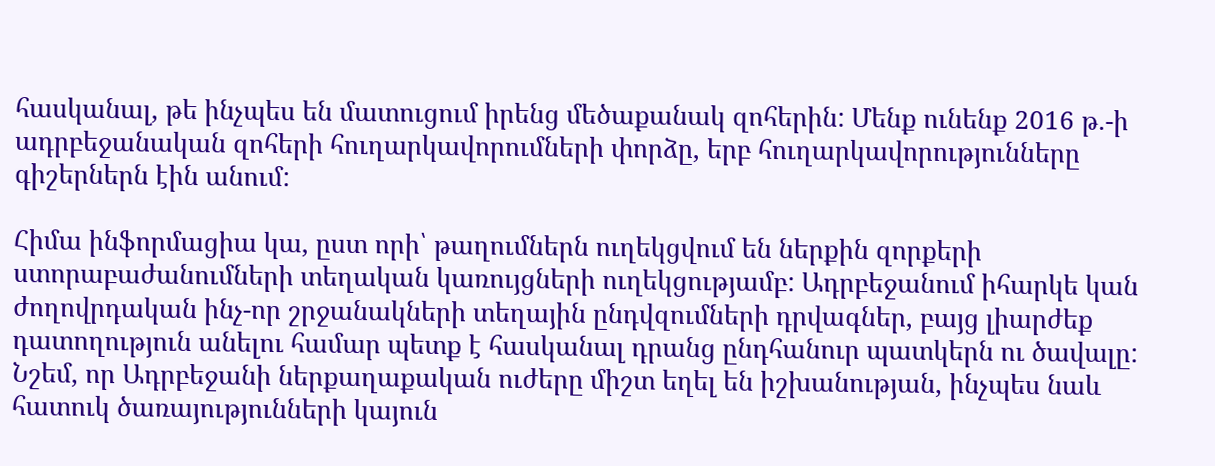հասկանալ, թե ինչպես են մատուցում իրենց մեծաքանակ զոհերին: Մենք ունենք 2016 թ.-ի ադրբեջանական զոհերի հուղարկավորումների փորձը, երբ հուղարկավորությունները գիշերներն էին անում:

Հիմա ինֆորմացիա կա, ըստ որի՝ թաղումներն ուղեկցվում են ներքին զորքերի ստորաբաժանումների տեղական կառույցների ուղեկցությամբ: Ադրբեջանում իհարկե կան ժողովրդական ինչ-որ շրջանակների տեղային ընդվզումների դրվագներ, բայց լիարժեք դատողություն անելու համար պետք է հասկանալ դրանց ընդհանուր պատկերն ու ծավալը: Նշեմ, որ Ադրբեջանի ներքաղաքական ուժերը միշտ եղել են իշխանության, ինչպես նաև հատուկ ծառայությունների կայուն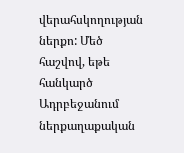վերահսկողության ներքո: Մեծ հաշվով, եթե հանկարծ Ադրբեջանում ներքաղաքական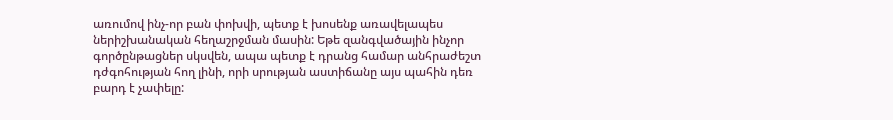առումով ինչ-որ բան փոխվի, պետք է խոսենք առավելապես ներիշխանական հեղաշրջման մասին: Եթե զանգվածային ինչոր գործընթացներ սկսվեն, ապա պետք է դրանց համար անհրաժեշտ դժգոհության հող լինի, որի սրության աստիճանը այս պահին դեռ բարդ է չափելը: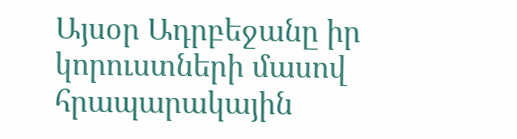Այսօր Ադրբեջանը իր կորուստների մասով հրապարակային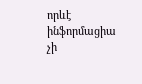որևէ ինֆորմացիա չի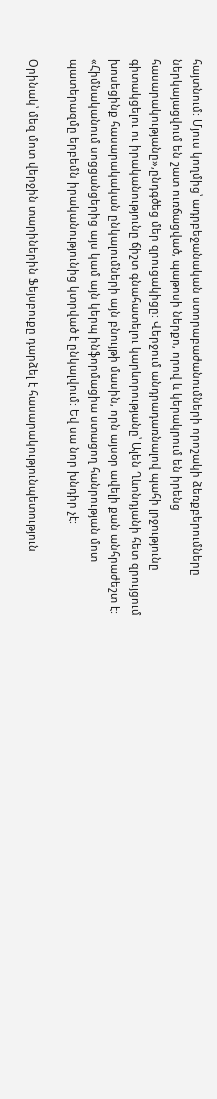հայտնում: Մյուս կողմից՝ ադրբեջանական ստորաբաժանումների որոշակի ձեռքբերումները ներկայացվում են շատ ուռճացված, պաթոսի ներքո, որով և կերակրում են իրենց հասարակությանը»,ընդգծեց մեր զրուցակիցը: Վերջում անդրադառնալով պահի լրջությունը գիտակցելու ու իրականությունը ճիշտ գնահատելու կարևորությանը՝ Ալեն Ղևոնդյանի հետ զրույցում խոսեցինք հասարակական ընկալումների այն բնույթի մասին, որն այսօր ավելի քան անհրաժեշտ է: «Հիմնականում սոցցանցերից այս կամ այն կերպ ինֆորմացիա ստացող հանրության մոտ պատերազմը երբեմն իրականությունից կտրված է ընկալվում: Եվ սա նոր խնդիր չէ:

Օրինակ՝ մեզ մոտ վերջին տարիներին Ֆեյսբուքը դարձել է հասարակությունպետություն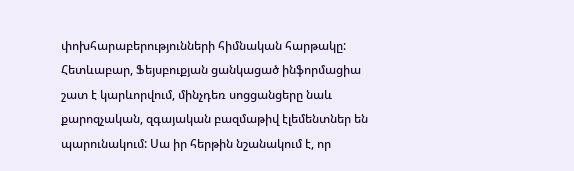փոխհարաբերությունների հիմնական հարթակը: Հետևաբար, Ֆեյսբուքյան ցանկացած ինֆորմացիա շատ է կարևորվում, մինչդեռ սոցցանցերը նաև քարոզչական, զգայական բազմաթիվ էլեմենտներ են պարունակում: Սա իր հերթին նշանակում է, որ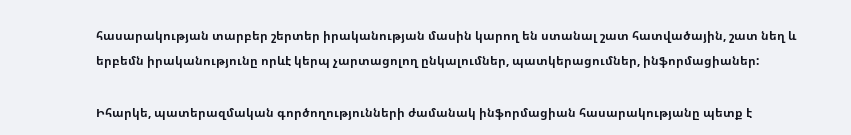հասարակության տարբեր շերտեր իրականության մասին կարող են ստանալ շատ հատվածային, շատ նեղ և երբեմն իրականությունը որևէ կերպ չարտացոլող ընկալումներ, պատկերացումներ, ինֆորմացիաներ:

Իհարկե, պատերազմական գործողությունների ժամանակ ինֆորմացիան հասարակությանը պետք է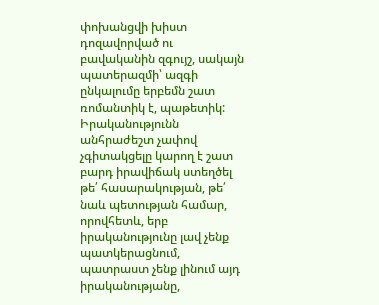փոխանցվի խիստ դոզավորված ու բավականին զգույշ, սակայն պատերազմի՝ ազգի ընկալումը երբեմն շատ ռոմանտիկ է, պաթետիկ: Իրականությունն անհրաժեշտ չափով չգիտակցելը կարող է շատ բարդ իրավիճակ ստեղծել թե՛ հասարակության, թե՛ նաև պետության համար, որովհետև, երբ իրականությունը լավ չենք պատկերացնում, պատրաստ չենք լինում այդ իրականությանը,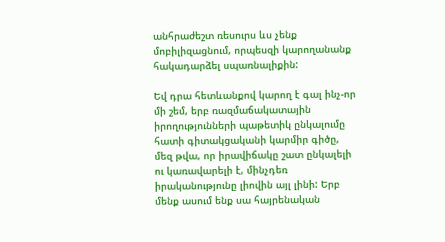անհրաժեշտ ռեսուրս ևս չենք մոբիլիզացնում, որպեսզի կարողանանք հակադարձել սպառնալիքին:

Եվ դրա հետևանքով կարող է գալ ինչ-որ մի շեմ, երբ ռազմաճակատային իրողությունների պաթետիկ ընկալումը հատի գիտակցականի կարմիր գիծը, մեզ թվա, որ իրավիճակը շատ ընկալելի ու կառավարելի է, մինչդեռ իրականությունը լիովին այլ լինի: Երբ մենք ասում ենք սա հայրենական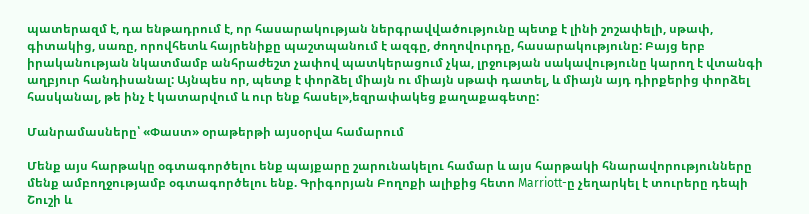պատերազմ է, դա ենթադրում է, որ հասարակության ներգրավվածությունը պետք է լինի շոշափելի, սթափ, գիտակից, սառը, որովհետև հայրենիքը պաշտպանում է ազգը, ժողովուրդը, հասարակությունը: Բայց երբ իրականության նկատմամբ անհրաժեշտ չափով պատկերացում չկա, լրջության սակավությունը կարող է վտանգի աղբյուր հանդիսանալ: Այնպես որ, պետք է փորձել միայն ու միայն սթափ դատել, և միայն այդ դիրքերից փորձել հասկանալ, թե ինչ է կատարվում և ուր ենք հասել»,եզրափակեց քաղաքագետը:

Մանրամասները՝ «Փաստ» օրաթերթի այսօրվա համարում

Մենք այս հարթակը օգտագործելու ենք պայքարը շարունակելու համար և այս հարթակի հնարավորությունները մենք ամբողջությամբ օգտագործելու ենք. Գրիգորյան Բողոքի ալիքից հետո Marriott-ը չեղարկել է տուրերը դեպի Շուշի և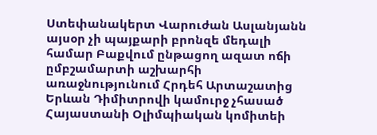Ստեփանակերտ Վարուժան Ասլանյանն այսօր չի պայքարի բրոնզե մեդալի համար Բաքվում ընթացող ազատ ոճի ըմբշամարտի աշխարհի առաջնությունում Հրդեհ Արտաշատից Երևան Դիմիտրովի կամուրջ չհասած Հայաստանի Օլիմպիական կոմիտեի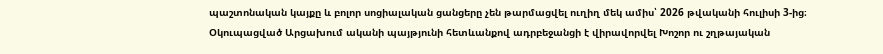պաշտոնական կայքը և բոլոր սոցիալական ցանցերը չեն թարմացվել ուղիղ մեկ ամիս՝ 2026 թվականի հուլիսի 3-ից։ Օկուպացված Արցախում ականի պայթյունի հետևանքով ադրբեջանցի է վիրավորվել Խոշոր ու շղթայական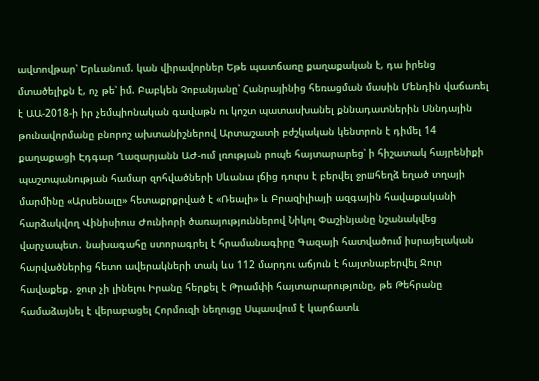ավտովթար՝ Երևանում. կան վիրավորներ Եթե պատճառը քաղաքական է, դա իրենց մտածելիքն է, ոչ թե՝ իմ. Բաբկեն Չոբանյանը՝ Հանրայինից հեռացման մասին Մենդին վաճառել է ԱԱ-2018-ի իր չեմպիոնական գավաթն ու կոշտ պատասխանել քննադատներին Սննդային թունավորմանը բնորոշ ախտանիշներով Արտաշատի բժշկական կենտրոն է դիմել 14 քաղաքացի Էդգար Ղազարյանն ԱԺ-ում լռության րոպե հայտարարեց՝ ի հիշատակ հայրենիքի պաշտպանության համար զոհվածների Սևանա լճից դուրս է բերվել ջրшհեղձ եղած տղայի մարմինը «Արսենալը» հետաքրքրված է «Ռեալի» և Բրազիլիայի ազգային հավաքականի հարձակվող Վինիսիուս Ժունիորի ծառայություններով Նիկոլ Փաշինյանը նշանակվեց վարչապետ․ նախագահը ստորագրել է հրամանագիրը Գազայի հատվածում իսրայելական հարվածներից հետո ավերակների տակ ևս 112 մարդու աճյուն է հայտնաբերվել Ջուր հավաքեք․ ջուր չի լինելու Իրանը հերքել է Թրամփի հայտարարությունը, թե Թեհրանը համաձայնել է վերաբացել Հորմուզի նեղուցը Սպասվում է կարճատև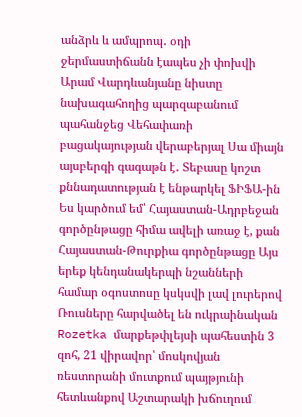անձրև և ամպրոպ․ օդի ջերմաստիճանն էապես չի փոխվի Արամ Վարդևանյանը նիստը նախագահողից պարզաբանում պահանջեց Վեհափառի բացակայության վերաբերյալ Սա միայն այսբերգի գագաթն է․ Տեբասը կոշտ քննադատության է ենթարկել ՖԻՖԱ-ին Ես կարծում եմ՝ Հայաստան-Ադրբեջան գործընթացը հիմա ավելի առաջ է, քան Հայաստան-Թուրքիա գործընթացը Այս երեք կենդանակերպի նշանների համար օգոստոսը կսկսվի լավ լուրերով Ռուսները հարվածել են ուկրաինական Rozetka մարքեթփլեյսի պահեստին 3 զոհ, 21 վիրավոր՝ մոսկովյան ռեստորանի մուտքում պայթյունի հետևանքով Աշտարակի խճուղում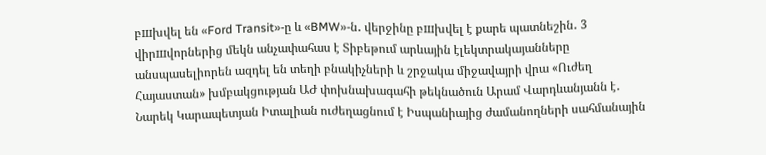բшխվել են «Ford Transit»-ը և «BMW»-ն․ վերջինը բшխվել է քարե պատնեշին․ 3 վիրшվորներից մեկն անչափահաս է Տիբեթում արևային էլեկտրակայանները անսպասելիորեն ազդել են տեղի բնակիչների և շրջակա միջավայրի վրա «Ուժեղ Հայաստան» խմբակցության ԱԺ փոխնախագահի թեկնածուն Արամ Վարդևանյանն է․ Նարեկ Կարապետյան Իտալիան ուժեղացնում է Իսպանիայից ժամանողների սահմանային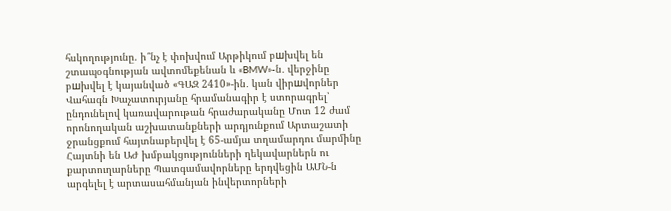հսկողությունը. ի՞նչ է փոխվում Արթիկում բшխվել են շտապօգնության ավտոմեքենան և «BMW»-ն․ վերջինը բшխվել է կայանված «ԳԱԶ 2410»-ին․ կան վիրшվորներ Վահագն Խաչատուրյանը հրամանագիր է ստորագրել՝ ընդունելով կառավարութան հրաժարականը Մոտ 12 ժամ որոնողական աշխատանքների արդյունքում Արտաշատի ջրանցքում հայտնաբերվել է 65-ամյա տղամարդու մարմինը Հայտնի են ԱԺ խմբակցությունների ղեկավարներն ու քարտուղարները Պատգամավորները երդվեցին ԱՄՆ-ն արգելել է արտասահմանյան ինվերտորների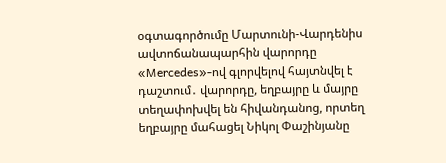օգտագործումը Մարտունի-Վարդենիս ավտոճանապարհին վարորդը «Mercedes»-ով գլորվելով հայտնվել է դաշտում․ վարորդը, եղբայրը և մայրը տեղափոխվել են հիվանդանոց, որտեղ եղբայրը մահացել Նիկոլ Փաշինյանը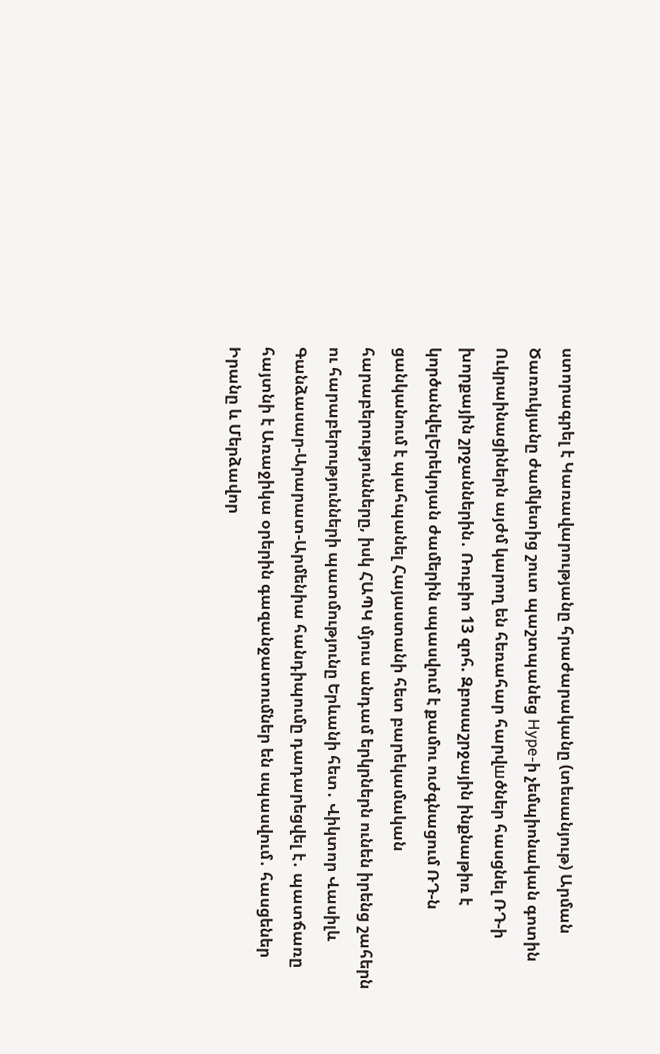ստորագրել է Կառավարությանը հրաժարականը (տեսանյութ) Արման Ծառուկյանը ժամկետից շուտ պաշտպանեց Hype-ի չեմպիոնական գոտին Ուկրաինացիներն այժմ կարող են հեռահար հարվшծներ հասցնել ՌԴ-ի խորքային շրջաններին․ Ռուբիո 13 զոհ. Զբոսաշրջային ինքնաթիռ է կործանվելԵրեկոյան ժամերին սպասվում է քամու ուժգնացում ՌԴ-ն ցանկանում է պահպանել Հայաստանի հետ բարեկամական հարաբերությունները, իսկ ՀԱՊԿ մյուս անդամ երկրներն ունեն իրենց շահերն ու հարաբերությունների պատմությունը Երևանի հետ․ Վիկտոր Վասիլև Գանձասար-Արարատ-Արմենիա հանդիպումը դադարեցվել է․ պատճառը հայտնի է Առաջիկա օրերին գազանջատումներ են սպասվում․ հասցեներ Իրանը և Մերձավոր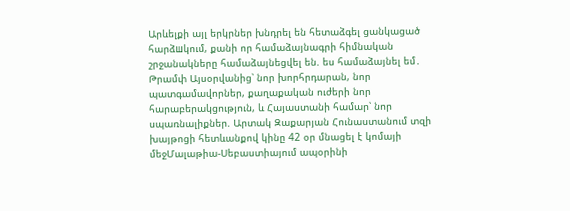Արևելքի այլ երկրներ խնդրել են հետաձգել ցանկացած հարձшկում, քանի որ համաձայնագրի հիմնական շրջանակները համաձայնեցվել են. ես համաձայնել եմ․ Թրամփ Այսօրվանից՝ նոր խորհրդարան, նոր պատգամավորներ, քաղաքական ուժերի նոր հարաբերակցություն, և Հայաստանի համար՝ նոր սպառնալիքներ. Արտակ Զաքարյան Հունաստանում տզի խայթոցի հետևանքով կինը 42 օր մնացել է կոմայի մեջՄալաթիա-Սեբաստիայում ապօրինի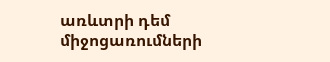առևտրի դեմ միջոցառումների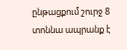ընթացքում շուրջ 8 տոննա ապրանք է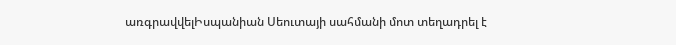առգրավվելԻսպանիան Սեուտայի սահմանի մոտ տեղադրել է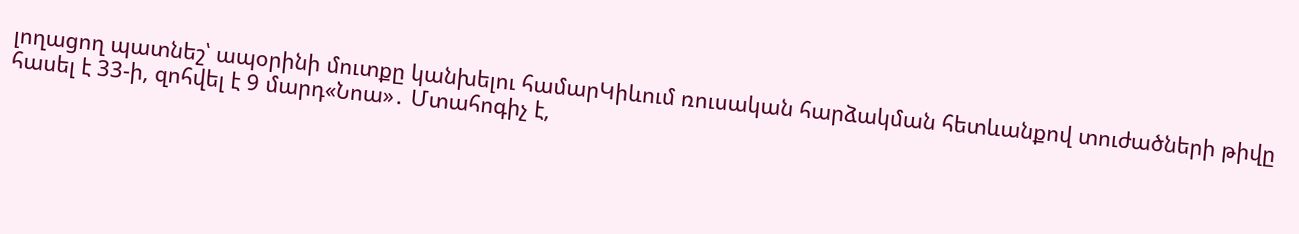լողացող պատնեշ՝ ապօրինի մուտքը կանխելու համարԿիևում ռուսական հարձակման հետևանքով տուժածների թիվը հասել է 33-ի, զոհվել է 9 մարդ«Նոա»․ Մտահոգիչ է,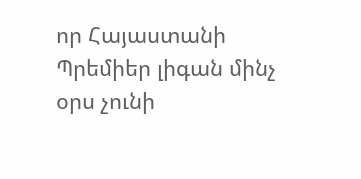որ Հայաստանի Պրեմիեր լիգան մինչ օրս չունի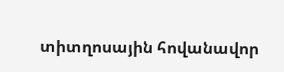տիտղոսային հովանավոր